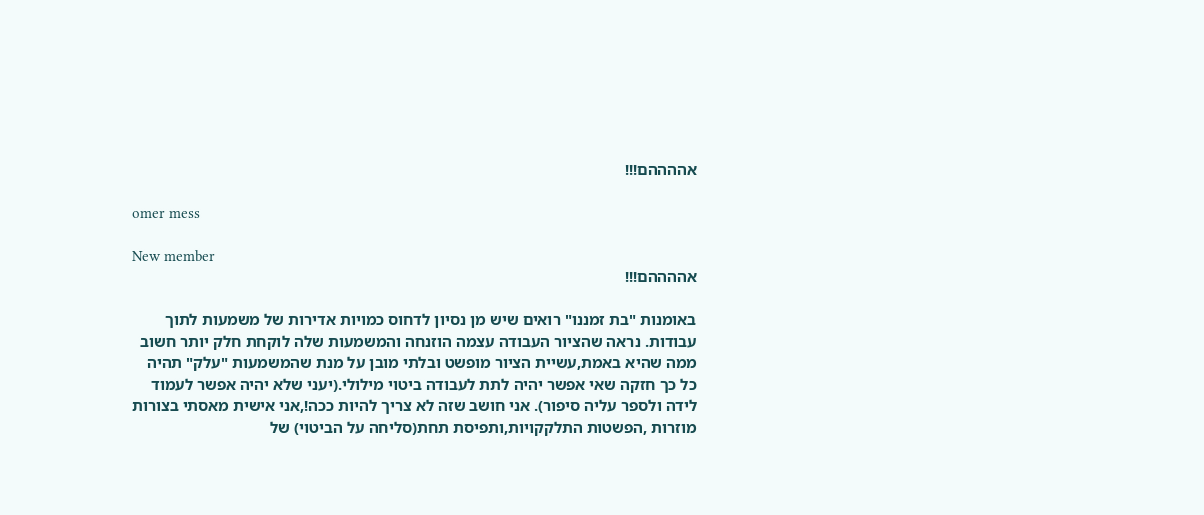אההההם!!!

omer mess

New member
אההההם!!!

באומנות "בת זמננו" רואים שיש מן נסיון לדחוס כמויות אדירות של משמעות לתוך עבודות. נראה שהציור העבודה עצמה הוזנחה והמשמעות שלה לוקחת חלק יותר חשוב ממה שהיא באמת,עשיית הציור מופשט ובלתי מובן על מנת שהמשמעות "עלק" תהיה כל כך חזקה שאי אפשר יהיה לתת לעבודה ביטוי מילולי.(יעני שלא יהיה אפשר לעמוד לידה ולספר עליה סיפור). אני חושב שזה לא צריך להיות ככה!,אני אישית מאסתי בצורות מוזרות ,הפשטות התלקקויות,ותפיסת תחת(סליחה על הביטוי) של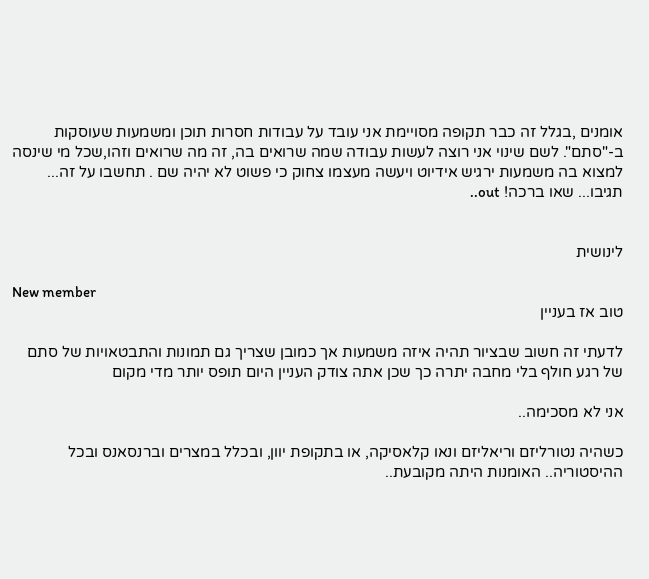אומנים ,בגלל זה כבר תקופה מסויימת אני עובד על עבודות חסרות תוכן ומשמעות שעוסקות ב-"סתם". לשם שינוי אני רוצה לעשות עבודה שמה שרואים בה, זה מה שרואים וזהו,שכל מי שינסה למצוא בה משמעות ירגיש אידיוט ויעשה מעצמו צחוק כי פשוט לא יהיה שם . תחשבו על זה... תגיבו... שאו ברכה! out..


לינושית

New member
טוב אז בעניין

לדעתי זה חשוב שבציור תהיה איזה משמעות אך כמובן שצריך גם תמונות והתבטאויות של סתם של רגע חולף בלי מחבה יתרה כך שכן אתה צודק העניין היום תופס יותר מדי מקום

אני לא מסכימה..

כשהיה נטורליזם וריאליזם ונאו קלאסיקה, או בתקופת יוון, ובכלל במצרים וברנסאנס ובכל ההיסטוריה.. האומנות היתה מקובעת..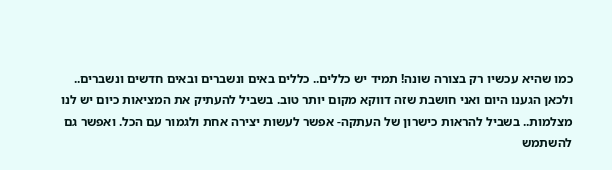כמו שהיא עכשיו רק בצורה שונה! תמיד יש כללים.. כללים באים ונשברים ובאים חדשים ונשברים.. ולכאן הגענו היום ואני חושבת שזה דווקא מקום יותר טוב. בשביל להעתיק את המציאות כיום יש לנו מצלמות.. בשביל להראות כישרון של העתקה- אפשר לעשות יצירה אחת ולגמור עם הכל. ואפשר גם להשתמש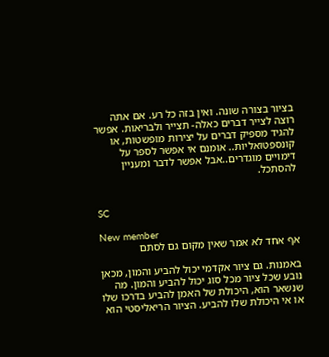בציור בצורה שונה. ואין בזה כל רע. אם אתה רוצה לצייר דברים כאלה- תצייר ולבריאות. אפשר להגיד מספיק דברים על יצירות מופשטות, או קונספטואליות.. אומנם אי אפשר לספר על דימויים מוגדרים..אבל אפשר לדבר ומעניין להסתכל.


SC

New member
אף אחד לא אמר שאין מקום גם לסתם

באמנות. גם ציור אקדמי יכול להביע והמון, מכאן נובע שכל ציור מכל סוג יכול להביע והמון. מה שנשאר הוא, היכולת של האמן להביע בדרכו שלו או אי היכולת שלו להביע. הציור הריאליסטי הוא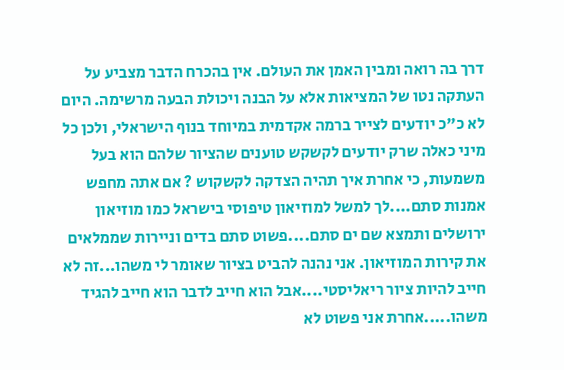דרך בה רואה ומבין האמן את העולם. אין בהכרח הדבר מצביע על העתקה נטו של המציאות אלא על הבנה ויכולת הבעה מרשימה. היום לא כ"כ יודעים לצייר ברמה אקדמית במיוחד בנוף הישראלי, ולכן כל מיני כאלה שרק יודעים לקשקש טוענים שהציור שלהם הוא בעל משמעות, כי אחרת איך תהיה הצדקה לקשקוש ? אם אתה מחפש אמנות סתם....לך למשל למוזיאון טיפוסי בישראל כמו מוזיאון ירושלים ותמצא שם ים סתם....פשוט סתם בדים וניירות שממלאים את קירות המוזיאון. אני נהנה להביט בציור שאומר לי משהו...זה לא חייב להיות ציור ריאליסטי....אבל הוא חייב לדבר הוא חייב להגיד משהו.....אחרת אני פשוט לא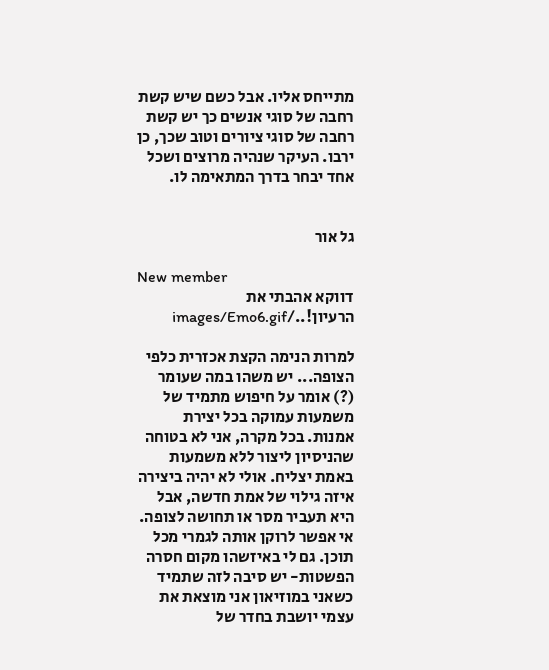מתייחס אליו. אבל כשם שיש קשת רחבה של סוגי אנשים כך יש קשת רחבה של סוגי ציורים וטוב שכך, כן ירבו. העיקר שנהיה מרוצים ושכל אחד יבחר בדרך המתאימה לו.


גל אור

New member
דווקא אהבתי את הרעיון!../images/Emo6.gif

למרות הנימה הקצת אכזרית כלפי הצופה... יש משהו במה שעומר (?) אומר על חיפוש מתמיד של משמעות עמוקה בכל יצירת אמנות. בכל מקרה, אני לא בטוחה שהניסיון ליצור ללא משמעות באמת יצליח. אולי לא יהיה ביצירה איזה גילוי של אמת חדשה, אבל היא תעביר מסר או תחושה לצופה. אי אפשר לרוקן אותה לגמרי מכל תוכן. גם לי באיזשהו מקום חסרה הפשטות- יש סיבה לזה שתמיד כשאני במוזיאון אני מוצאת את עצמי יושבת בחדר של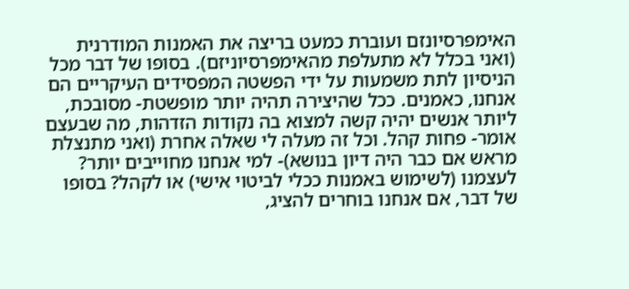האימפרסיונזם ועוברת כמעט בריצה את האמנות המודרנית (ואני בכלל לא מתעלפת מהאימפרסיוניזם). בסופו של דבר מכל הניסיון לתת משמעות על ידי הפשטה המפסידים העיקריים הם אנחנו, כאמנים. ככל שהיצירה תהיה יותר מופשטת- מסובכת, ליותר אנשים יהיה קשה למצוא בה נקודות הזדהות, מה שבעצם אומר- פחות קהל. וכל זה מעלה לי שאלה אחרת (ואני מתנצלת מראש אם כבר היה דיון בנושא)- למי אנחנו מחוייבים יותר? לעצמנו (לשימוש באמנות ככלי לביטוי אישי) או לקהל? בסופו של דבר, אם אנחנו בוחרים להציג,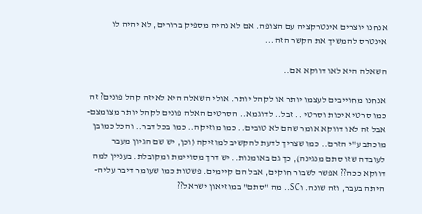אנחנו יוצרים אינטרקציה עם הצופה. אם לא נהיה מספיק ברורים, לא יהיה לו אינטרס להמשיך את הקשר הזה...

השאלה היא לאו דווקא אם..

אנחנו מחוייבים לעצמו יותר או לקהל יותר. אולי השאלה היא לאיזה קהל פונים? זה כמו סרטי איכות וסרטי .. זבל.. לדוגמא.. הסרטים האלה פונים לקהל יותר מצומצם- אבל זה לאו דווקא אומר שהם לא טובים.. כמו מוזיקה.. כמו בכל דבר.. והכל כמובן מוכתב ע"י הזרם.. כמו שצריך לדעת להקשיב למוזיקה (וכן, יש שם הגיון מעבר לעובדה שזו סתם מנגינה), כך גם באומנות.. יש דרך מסויימת ומקובלת. בעניין למה דווקא ככה?? אפשר לשבור חוקים, אבל הם קיימים. פשטות כמו שעומר דיבר עליה- היתה בעבר, וזה שונה. וSC.. מה "סתם" במוזיאון ישראל??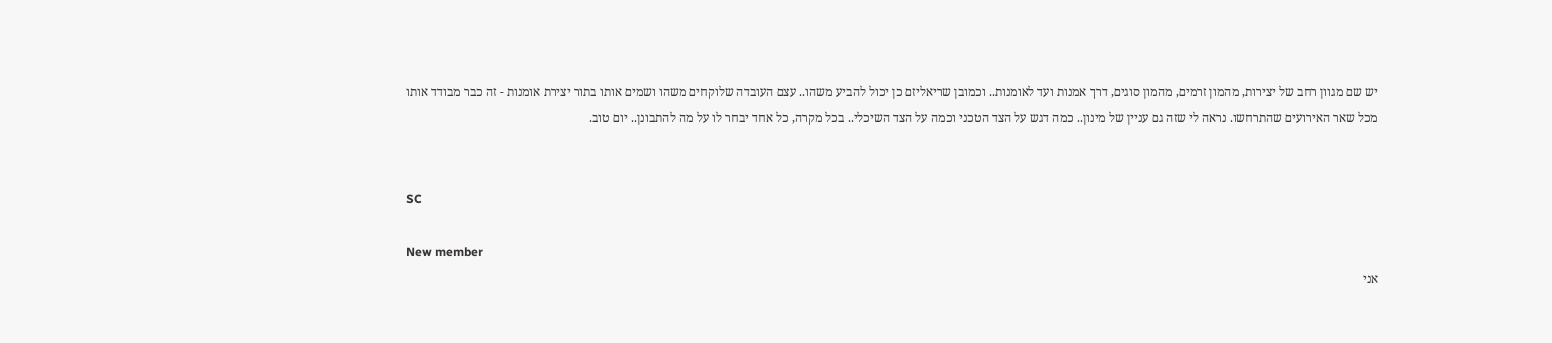יש שם מגוון רחב של יצירות, מהמון זרמים, מהמון סוגים, דרך אמנות ועד לאומנות.. וכמובן שריאליזם כן יכול להביע משהו.. עצם העובדה שלוקחים משהו ושמים אותו בתור יצירת אומנות - זה כבר מבודד אותו מכל שאר האירועים שהתרחשו. נראה לי שזה גם עניין של מינון.. כמה דגש על הצד הטכני וכמה על הצד השיכלי.. בכל מקרה, כל אחד יבחר לו על מה להתבונן.. יום טוב.


SC

New member
אני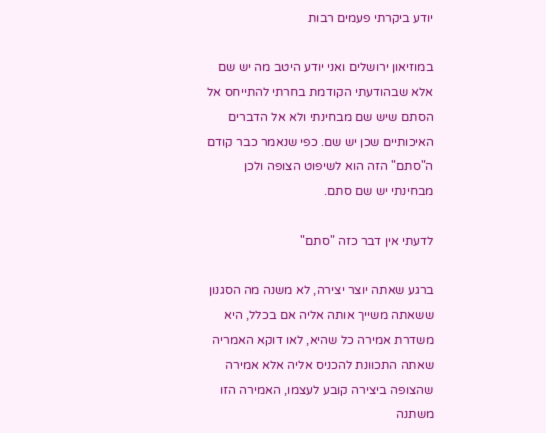יודע ביקרתי פעמים רבות

במוזיאון ירושלים ואני יודע היטב מה יש שם אלא שבהודעתי הקודמת בחרתי להתייחס אל הסתם שיש שם מבחינתי ולא אל הדברים האיכותיים שכן יש שם. כפי שנאמר כבר קודם ה"סתם" הזה הוא לשיפוט הצופה ולכן מבחינתי יש שם סתם.

לדעתי אין דבר כזה "סתם"

ברגע שאתה יוצר יצירה, לא משנה מה הסגנון ששאתה משייך אותה אליה אם בכלל, היא משדרת אמירה כל שהיא, לאו דוקא האמריה שאתה התכוונת להכניס אליה אלא אמירה שהצופה ביצירה קובע לעצמו, האמירה הזו משתנה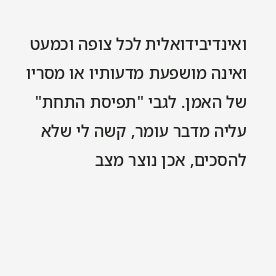ואינדיבידואלית לכל צופה וכמעט ואינה מושפעת מדעותיו או מסריו של האמן. לגבי "תפיסת התחת" עליה מדבר עומר, קשה לי שלא להסכים, אכן נוצר מצב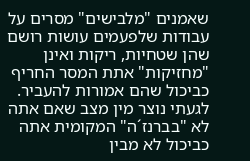שאמנים "מלבישים" מסרים על עבודות שלפעמים עושות רושם שהן שטחיות, ריקות ואינן "מחזיקות" אתת המסר החריף כביכול שהם אמורות להעביר. לגעתי נוצר מין מצב שאם אתה לא "בברנז´ה" המקומית אתה כביכול לא מבין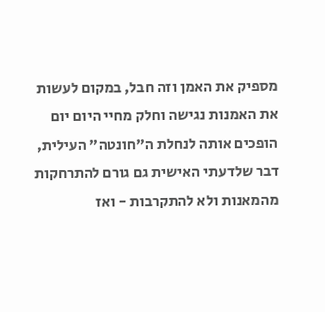מספיק את האמן וזה חבל, במקום לעשות את האמנות נגישה וחלק מחיי היום יום הופכים אותה לנחלת ה"חונטה" העילית, דבר שלדעתי האישית גם גורם להתרחקות מהמאנות ולא להתקרבות - ואז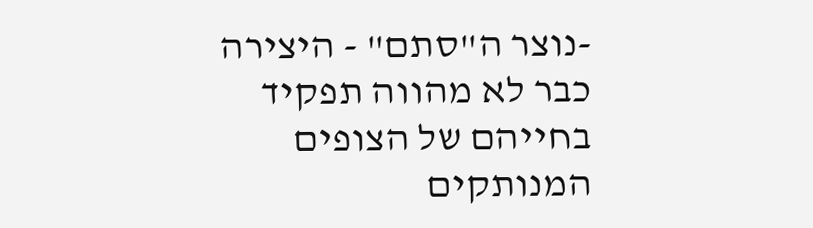-נוצר ה"סתם" - היצירה כבר לא מהווה תפקיד בחייהם של הצופים המנותקים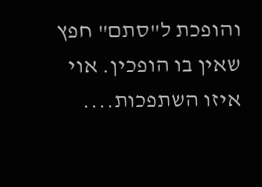והופכת ל"סתם" חפץ שאין בו הופכין. אוי איזו השתפכות....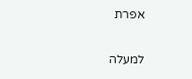אפרת

למעלה